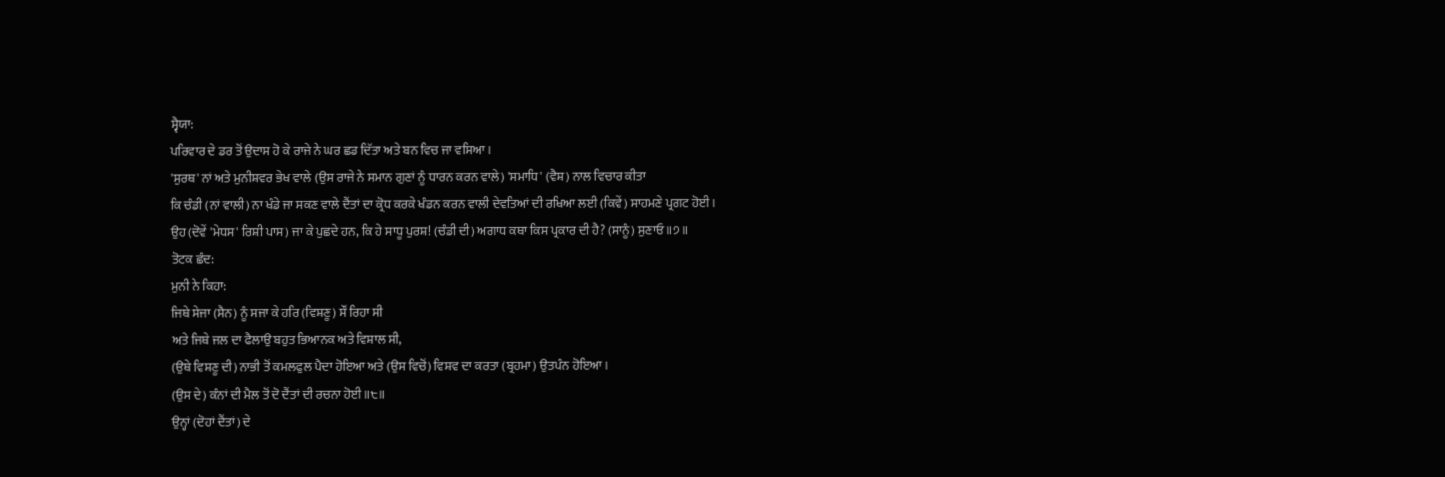ਸ੍ਵੈਯਾ:
ਪਰਿਵਾਰ ਦੇ ਡਰ ਤੋਂ ਉਦਾਸ ਹੋ ਕੇ ਰਾਜੇ ਨੇ ਘਰ ਛਡ ਦਿੱਤਾ ਅਤੇ ਬਨ ਵਿਚ ਜਾ ਵਸਿਆ।
'ਸੁਰਥ' ਨਾਂ ਅਤੇ ਮੁਨੀਸ਼ਵਰ ਭੇਖ ਵਾਲੇ (ਉਸ ਰਾਜੇ ਨੇ ਸਮਾਨ ਗੁਣਾਂ ਨੂੰ ਧਾਰਨ ਕਰਨ ਵਾਲੇ) 'ਸਮਾਧਿ' (ਵੈਸ਼) ਨਾਲ ਵਿਚਾਰ ਕੀਤਾ
ਕਿ ਚੰਡੀ (ਨਾਂ ਵਾਲੀ) ਨਾ ਖੰਡੇ ਜਾ ਸਕਣ ਵਾਲੇ ਦੈਂਤਾਂ ਦਾ ਕ੍ਰੋਧ ਕਰਕੇ ਖੰਡਨ ਕਰਨ ਵਾਲੀ ਦੇਵਤਿਆਂ ਦੀ ਰਖਿਆ ਲਈ (ਕਿਵੇਂ) ਸਾਹਮਣੇ ਪ੍ਰਗਟ ਹੋਈ।
ਉਹ (ਦੋਵੇਂ 'ਮੇਧਸ' ਰਿਸ਼ੀ ਪਾਸ) ਜਾ ਕੇ ਪੁਛਦੇ ਹਨ, ਕਿ ਹੇ ਸਾਧੂ ਪੁਰਸ਼! (ਚੰਡੀ ਦੀ) ਅਗਾਧ ਕਥਾ ਕਿਸ ਪ੍ਰਕਾਰ ਦੀ ਹੈ? (ਸਾਨੂੰ) ਸੁਣਾਓ ॥੭॥
ਤੋਟਕ ਛੰਦ:
ਮੁਨੀ ਨੇ ਕਿਹਾ:
ਜਿਥੇ ਸੇਜਾ (ਸੈਨ) ਨੂੰ ਸਜਾ ਕੇ ਹਰਿ (ਵਿਸ਼ਣੂ) ਸੌਂ ਰਿਹਾ ਸੀ
ਅਤੇ ਜਿਥੇ ਜਲ ਦਾ ਫੈਲਾਉ ਬਹੁਤ ਭਿਆਨਕ ਅਤੇ ਵਿਸ਼ਾਲ ਸੀ,
(ਉਥੇ ਵਿਸ਼ਣੂ ਦੀ) ਨਾਭੀ ਤੋਂ ਕਮਲਫੁਲ ਪੈਦਾ ਹੋਇਆ ਅਤੇ (ਉਸ ਵਿਚੋਂ) ਵਿਸ਼ਵ ਦਾ ਕਰਤਾ (ਬ੍ਰਹਮਾ) ਉਤਪੰਨ ਹੋਇਆ।
(ਉਸ ਦੇ) ਕੰਨਾਂ ਦੀ ਮੈਲ ਤੋਂ ਦੋ ਦੈਂਤਾਂ ਦੀ ਰਚਨਾ ਹੋਈ ॥੮॥
ਉਨ੍ਹਾਂ (ਦੋਹਾਂ ਦੈਂਤਾਂ) ਦੇ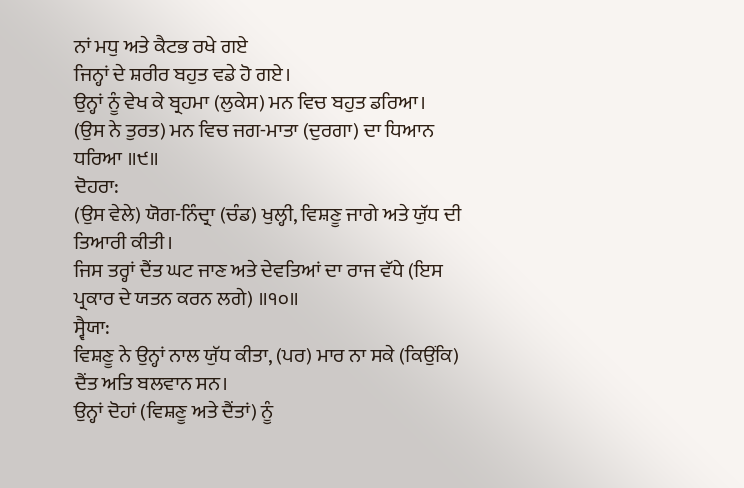ਨਾਂ ਮਧੁ ਅਤੇ ਕੈਟਭ ਰਖੇ ਗਏ
ਜਿਨ੍ਹਾਂ ਦੇ ਸ਼ਰੀਰ ਬਹੁਤ ਵਡੇ ਹੋ ਗਏ।
ਉਨ੍ਹਾਂ ਨੂੰ ਵੇਖ ਕੇ ਬ੍ਰਹਮਾ (ਲੁਕੇਸ) ਮਨ ਵਿਚ ਬਹੁਤ ਡਰਿਆ।
(ਉਸ ਨੇ ਤੁਰਤ) ਮਨ ਵਿਚ ਜਗ-ਮਾਤਾ (ਦੁਰਗਾ) ਦਾ ਧਿਆਨ ਧਰਿਆ ॥੯॥
ਦੋਹਰਾ:
(ਉਸ ਵੇਲੇ) ਯੋਗ-ਨਿੰਦ੍ਰਾ (ਚੰਡ) ਖੁਲ੍ਹੀ, ਵਿਸ਼ਣੂ ਜਾਗੇ ਅਤੇ ਯੁੱਧ ਦੀ ਤਿਆਰੀ ਕੀਤੀ।
ਜਿਸ ਤਰ੍ਹਾਂ ਦੈਂਤ ਘਟ ਜਾਣ ਅਤੇ ਦੇਵਤਿਆਂ ਦਾ ਰਾਜ ਵੱਧੇ (ਇਸ ਪ੍ਰਕਾਰ ਦੇ ਯਤਨ ਕਰਨ ਲਗੇ) ॥੧੦॥
ਸ੍ਵੈਯਾ:
ਵਿਸ਼ਣੂ ਨੇ ਉਨ੍ਹਾਂ ਨਾਲ ਯੁੱਧ ਕੀਤਾ, (ਪਰ) ਮਾਰ ਨਾ ਸਕੇ (ਕਿਉਂਕਿ) ਦੈਂਤ ਅਤਿ ਬਲਵਾਨ ਸਨ।
ਉਨ੍ਹਾਂ ਦੋਹਾਂ (ਵਿਸ਼ਣੂ ਅਤੇ ਦੈਂਤਾਂ) ਨੂੰ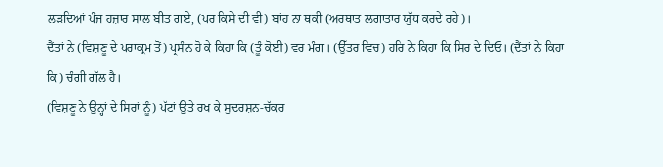ਲੜਦਿਆਂ ਪੰਜ ਹਜ਼ਾਰ ਸਾਲ ਬੀਤ ਗਏ, (ਪਰ ਕਿਸੇ ਦੀ ਵੀ) ਬਾਂਹ ਨਾ ਥਕੀ (ਅਰਥਾਤ ਲਗਾਤਾਰ ਯੁੱਧ ਕਰਦੇ ਰਹੇ)।
ਦੈਂਤਾਂ ਨੇ (ਵਿਸ਼ਣੂ ਦੇ ਪਰਾਕ੍ਰਮ ਤੋਂ) ਪ੍ਰਸੰਨ ਹੋ ਕੇ ਕਿਹਾ ਕਿ (ਤੂੰ ਕੋਈ) ਵਰ ਮੰਗ। (ਉੱਤਰ ਵਿਚ) ਹਰਿ ਨੇ ਕਿਹਾ ਕਿ ਸਿਰ ਦੇ ਦਿਓ। (ਦੈਂਤਾਂ ਨੇ ਕਿਹਾ ਕਿ) ਚੰਗੀ ਗੱਲ ਹੈ।
(ਵਿਸ਼ਣੂ ਨੇ ਉਨ੍ਹਾਂ ਦੇ ਸਿਰਾਂ ਨੂੰ) ਪੱਟਾਂ ਉਤੇ ਰਖ ਕੇ ਸੁਦਰਸ਼ਨ-ਚੱਕਰ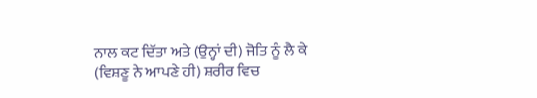ਨਾਲ ਕਟ ਦਿੱਤਾ ਅਤੇ (ਉਨ੍ਹਾਂ ਦੀ) ਜੋਤਿ ਨੂੰ ਲੈ ਕੇ (ਵਿਸ਼ਣੂ ਨੇ ਆਪਣੇ ਹੀ) ਸ਼ਰੀਰ ਵਿਚ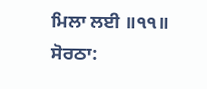ਮਿਲਾ ਲਈ ॥੧੧॥
ਸੋਰਠਾ: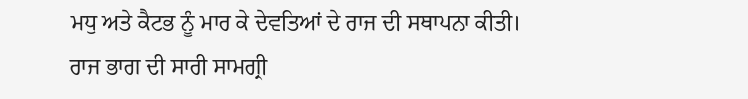ਮਧੁ ਅਤੇ ਕੈਟਭ ਨੂੰ ਮਾਰ ਕੇ ਦੇਵਤਿਆਂ ਦੇ ਰਾਜ ਦੀ ਸਥਾਪਨਾ ਕੀਤੀ।
ਰਾਜ ਭਾਗ ਦੀ ਸਾਰੀ ਸਾਮਗ੍ਰੀ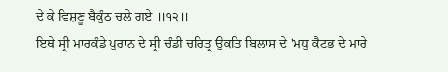ਦੇ ਕੇ ਵਿਸ਼ਣੂ ਬੈਕੁੰਠ ਚਲੇ ਗਏ ॥੧੨॥
ਇਥੇ ਸ੍ਰੀ ਮਾਰਕੰਡੇ ਪੁਰਾਨ ਦੇ ਸ੍ਰੀ ਚੰਡੀ ਚਰਿਤ੍ਰ ਉਕਤਿ ਬਿਲਾਸ ਦੇ 'ਮਧੁ ਕੈਟਭ ਦੇ ਮਾਰੇ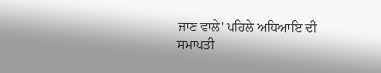ਜਾਣ ਵਾਲੇ' ਪਹਿਲੇ ਅਧਿਆਇ ਦੀ ਸਮਾਪਤੀ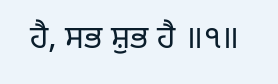ਹੈ, ਸਭ ਸ਼ੁਭ ਹੈ ॥੧॥